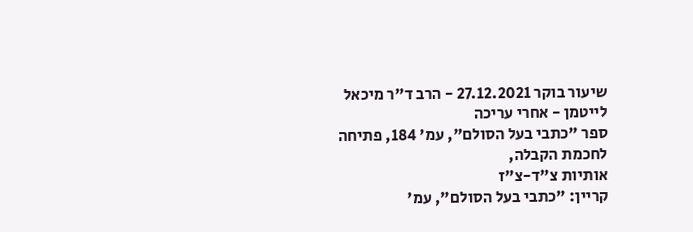שיעור בוקר 27.12.2021 - הרב ד"ר מיכאל לייטמן - אחרי עריכה
ספר "כתבי בעל הסולם", עמ' 184, פתיחה לחכמת הקבלה,
אותיות צ"ד-צ"ז
קריין: "כתבי בעל הסולם", עמ'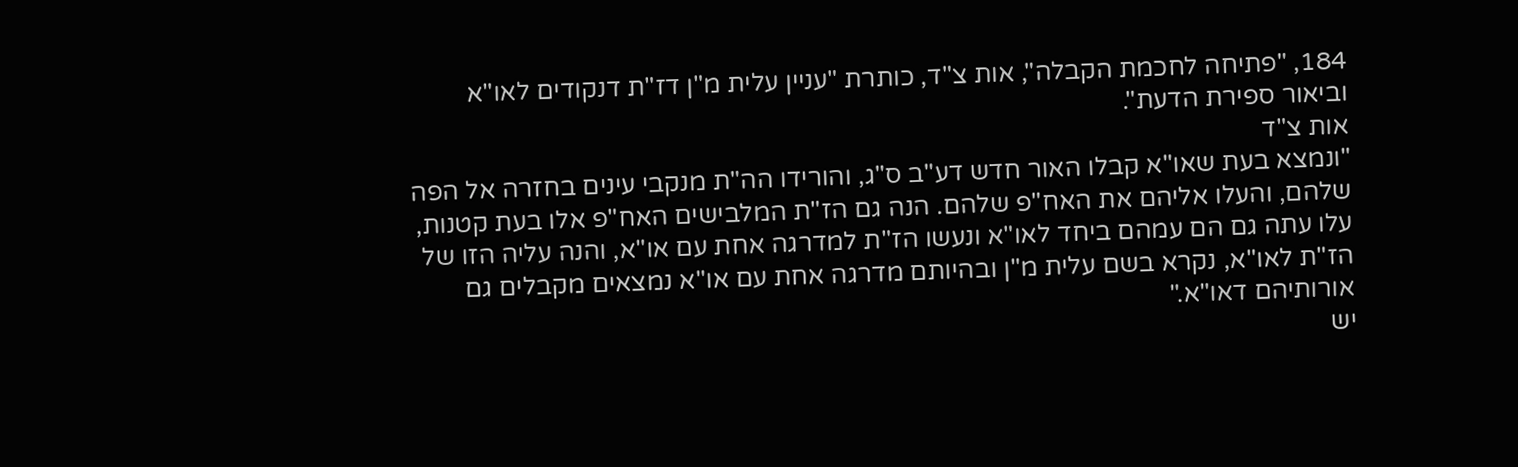184, "פתיחה לחכמת הקבלה", אות צ"ד, כותרת "עניין עלית מ"ן דז"ת דנקודים לאו"א וביאור ספירת הדעת".
אות צ"ד
"ונמצא בעת שאו"א קבלו האור חדש דע"ב ס"ג, והורידו הה"ת מנקבי עינים בחזרה אל הפה שלהם, והעלו אליהם את האח"פ שלהם. הנה גם הז"ת המלבישים האח"פ אלו בעת קטנות, עלו עתה גם הם עמהם ביחד לאו"א ונעשו הז"ת למדרגה אחת עם או"א, והנה עליה הזו של הז"ת לאו"א, נקרא בשם עלית מ"ן ובהיותם מדרגה אחת עם או"א נמצאים מקבלים גם אורותיהם דאו"א."
יש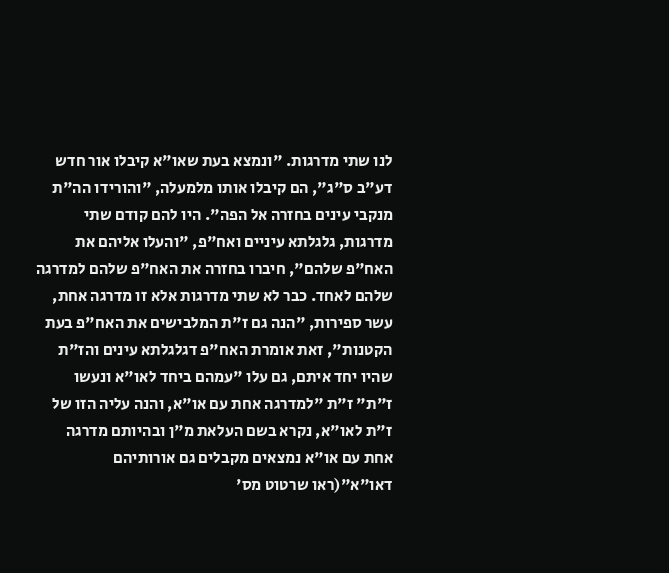לנו שתי מדרגות. "ונמצא בעת שאו"א קיבלו אור חדש דע"ב ס"ג", הם קיבלו אותו מלמעלה, "והורידו הה"ת מנקבי עינים בחזרה אל הפה". היו להם קודם שתי מדרגות, גלגלתא עיניים ואח"פ, "והעלו אליהם את האח"פ שלהם", חיברו בחזרה את האח"פ שלהם למדרגה שלהם לאחד. כבר לא שתי מדרגות אלא זו מדרגה אחת, עשר ספירות, "הנה גם ז"ת המלבישים את האח"פ בעת הקטנות", זאת אומרת האח"פ דגלגלתא עינים והז"ת שהיו יחד איתם, גם עלו "עמהם ביחד לאו"א ונעשו ז"ת" ז"ת "למדרגה אחת עם או"א, והנה עליה הזו של ז"ת לאו"א, נקרא בשם העלאת מ"ן ובהיותם מדרגה אחת עם או"א נמצאים מקבלים גם אורותיהם דאו"א"(ראו שרטוט מס'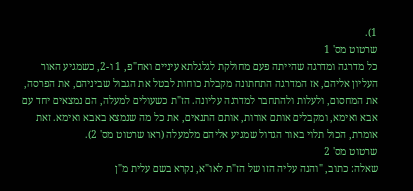1).
שרטוט מס' 1
כל מדרגה ומדרגה שהייתה פעם מחולקת לגלגלתא עיניים ואח"פ, 1 ו-2, כשמגיע האור העליון אליהם, אז המדרגה התחתונה מקבלת כוחות לבטל את הגבול שביניהם, את הפרסה, את המחסום, ולעלות ולהתחבר למדרגה עליונה. הז"ת כשעולים למעלה, הם נמצאים יחד עם אבא ואימא, ומקבלים אותם אורות, אותם התנאים, את כל מה שנמצא באבא ואימא. זאת אומרת, הכול תלוי באור הגדול שמגיע אליהם מלמעלה (ראו שרטוט מס' 2).
שרטוט מס' 2
שאלה: כתוב, "והנה עליה הזו של הז"ת לאו"א, נקרא בשם עלית מ"ן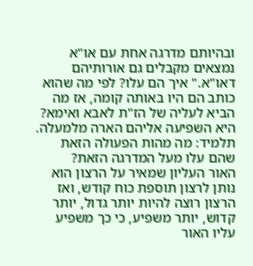ובהיותם מדרגה אחת עם או"א נמצאים מקבלים גם אורותיהם דאו"א." איך הם עלו? לפי מה שהוא כותב הם היו באותה קומה, אז מה הביא לעליה של הז"ת לאבא ואימא?
היא השפיעה אליהם הארה מלמעלה.
תלמיד: מה מהות הפעולה הזאת שהם עלו מעל המדרגה הזאת?
האור העליון שמאיר על הרצון הוא נותן לרצון תוספת כוח קודש, ואז הרצון רוצה להיות יותר גדול, יותר קדוש, יותר משפיע, כי כך משפיע עליו האור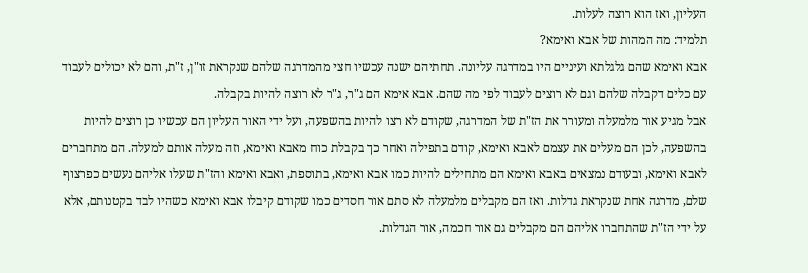העליון, ואז הוא רוצה לעלות.
תלמיד: מה המהות של אבא ואימא?
אבא ואימא שהם גלגלתא ועיניים היו במדרגה עליונה. תחתיהם ישנה עכשיו חצי מהמדרגה שלהם שנקראת זו"ן, ז"ת, והם לא יכולים לעבוד עם כלים דקבלה שלהם וגם לא רוצים לעבוד לפי מה שהם. אבא אימא הם ג"ר, ג"ר לא רוצה להיות בקבלה.
אבל מגיע אור מלמעלה ומעורר את הז"ת של המדרגה, שקודם לא רצו להיות בהשפעה, ועל ידי האור העליון הם עכשיו כן רוצים להיות בהשפעה, לכן הם מעלים את עצמם לאבא ואימא, קודם בתפילה ואחר כך בקבלת כוח מאבא ואימא, וזה מעלה אותם למעלה. הם מתחברים לאבא ואימא, ובעודם נמצאים באבא ואימא הם מתחילים להיות כמו אבא ואימא, בתוספת, ואבא ואימא והז"ת שעלו אליהם נעשים כפרצוף שלם, מדרגה אחת שנקראת גדלות. ואז הם מקבלים מלמעלה לא סתם אור חסדים כמו שקודם קיבלו אבא ואימא כשהיו לבד בקטנותם, אלא על ידי הז"ת שהתחברו אליהם הם מקבלים גם אור חכמה, אור הגדלות.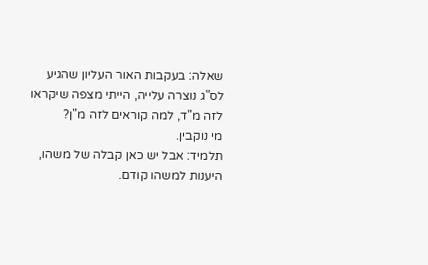שאלה: בעקבות האור העליון שהגיע לס"ג נוצרה עלייה, הייתי מצפה שיקראו לזה מ"ד, למה קוראים לזה מ"ן?
מי נוקבין.
תלמיד: אבל יש כאן קבלה של משהו, היענות למשהו קודם.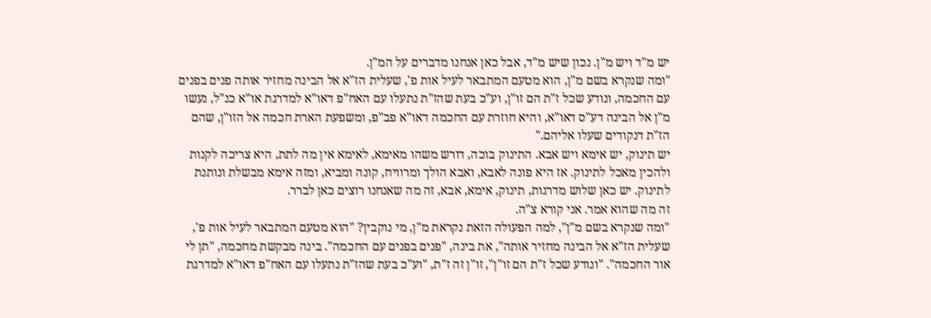יש מ"ד ויש מ"ן. נכון שיש מ"ד, אבל כאן אנחנו מדברים על המ"ן.
"ומה שנקרא בשם מ"ן, הוא מטעם המתבאר לעיל אות פ', שעלית הז"א אל הבינה מחזיר אותה פנים בפנים עם החכמה, ונודע שכל ז"ת הם זו"ן, וע"כ בעת שהז"ת נתעלו עם האח"פ דאו"א למדרגת או"א כנ"ל, נעשו מ"ן אל הבינה דע"ס דאו"א, והיא חוזרת עם החכמה דאו"א פב"פ, ומשפעת הארת חכמה אל הזו"ן, שהם הז"ת דנקודים שעלו אליהם."
יש תינוק, יש אימא ויש אבא. התינוק בוכה, דורש משהו מאימא, לאימא אין מה לתת, היא צריכה לקנות ולהכין מאכל לתינוק. אז היא פונה לאבא, ואבא הולך ומרוויח, קונה ומביא, ומזה אימא מבשלת ונותנת לתינוק. יש כאן שלוש מדרגות, תינוק, אימא, אבא, זה מה שאנחנו רוצים כאן לברר.
זה מה שהוא אמר. אני קורא צ"ה.
"ומה שנקרא בשם מ"ן", למה הפעולה הזאת נקראת מ"ן, מי נוקבין? "הוא מטעם המתבאר לעיל אות פ', שעלית הז"א אל הבינה מחזיר אותה", את בינה, "פנים בפנים עם החכמה". בינה מבקשת מחכמה, "תן לי אור החכמה". "ונודע שכל ז"ת הם זו"ן", זו"ן זה ז"ת, "וע"כ בעת שהז"ת נתעלו עם האח"פ דאו"א למדרגת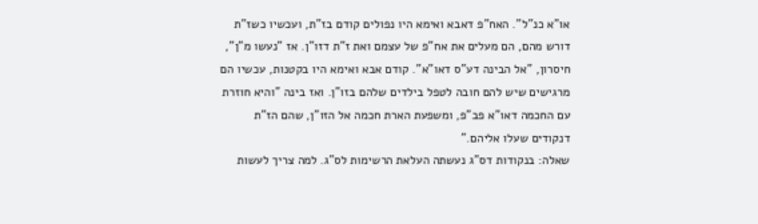או"א כנ"ל". האח"פ דאבא ואימא היו נפולים קודם בז"ת, ועכשיו כשז"ת דורש מהם, הם מעלים את אח"פ של עצמם ואת ז"ת דזו"ן. אז "נעשו מ"ן", חיסרון, "אל הבינה דע"ס דאו"א". קודם אבא ואימא היו בקטנות, עכשיו הם מרגישים שיש להם חובה לטפל בילדים שלהם בזו"ן. ואז בינה "והיא חוזרת עם החכמה דאו"א פב"פ, ומשפעת הארת חכמה אל הזו"ן, שהם הז"ת דנקודים שעלו אליהם."
שאלה: בנקודות דס"ג נעשתה העלאת הרשימות לס"ג. למה צריך לעשות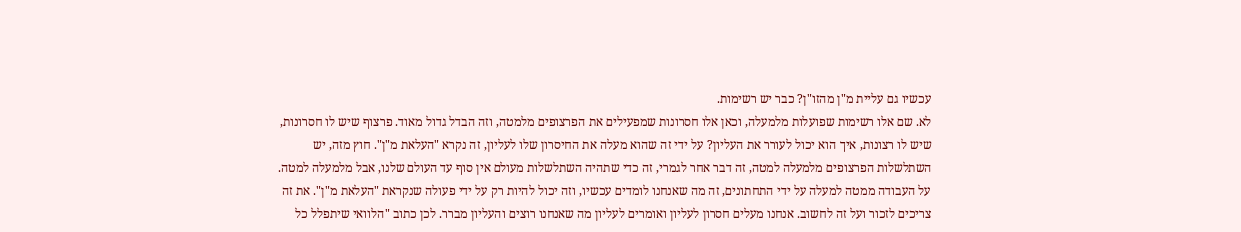עכשיו גם עליית מ"ן מהזו"ן? כבר יש רשימות.
לא. שם אלו רשימות שפועלות מלמעלה, וכאן אלו חסרונות שמפעילים את הפרצופים מלמטה, וזה הבדל גדול מאוד. פרצוף שיש לו חסרונות, שיש לו רצונות, איך הוא יכול לעורר את העליון? על ידי זה שהוא מעלה את החיסרון שלו לעליון, זה נקרא "העלאת מ"ן". חוץ מזה, יש השתלשלות הפרצופים מלמעלה למטה, זה דבר אחר לגמרי, זה כדי שתהיה השתלשלות מעולם אין סוף עד העולם שלנו, אבל מלמעלה למטה.
על העבודה ממטה למעלה על ידי התחתונים, זה מה שאנחנו לומדים עכשיו, וזה יכול להיות רק על ידי פעולה שנקראת "העלאת מ"ן". את זה צריכים לזכור ועל זה לחשוב. אנחנו מעלים חסרון לעליון ואומרים לעליון מה שאנחנו רוצים והעליון מברר. לכן כתוב "הלוואי שיתפלל כל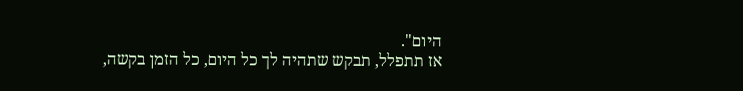היום".
אז תתפלל, תבקש שתהיה לך כל היום, כל הזמן בקשה,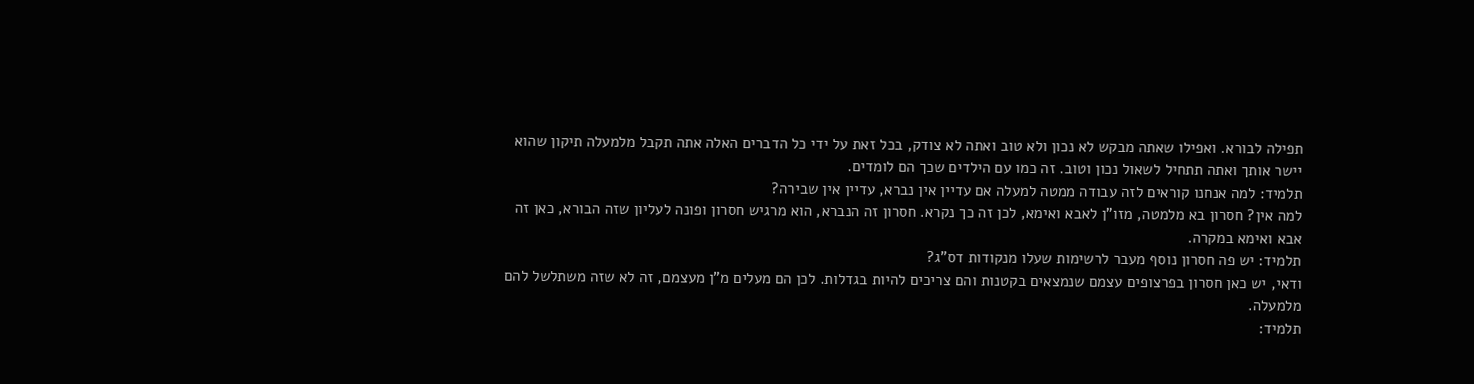תפילה לבורא. ואפילו שאתה מבקש לא נכון ולא טוב ואתה לא צודק, בכל זאת על ידי כל הדברים האלה אתה תקבל מלמעלה תיקון שהוא יישר אותך ואתה תתחיל לשאול נכון וטוב. זה כמו עם הילדים שכך הם לומדים.
תלמיד: למה אנחנו קוראים לזה עבודה ממטה למעלה אם עדיין אין נברא, עדיין אין שבירה?
למה אין? חסרון בא מלמטה, מזו"ן לאבא ואימא, לכן זה כך נקרא. חסרון זה הנברא, הוא מרגיש חסרון ופונה לעליון שזה הבורא, כאן זה אבא ואימא במקרה.
תלמיד: יש פה חסרון נוסף מעבר לרשימות שעלו מנקודות דס"ג?
ודאי, יש כאן חסרון בפרצופים עצמם שנמצאים בקטנות והם צריכים להיות בגדלות. לכן הם מעלים מ"ן מעצמם, זה לא שזה משתלשל להם מלמעלה.
תלמיד: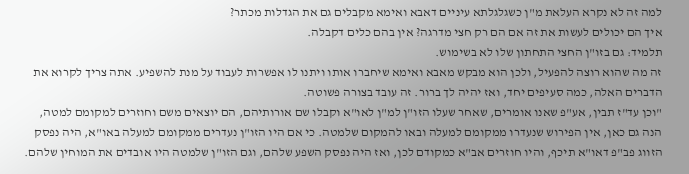למה זה לא נקרא העלאת מ"ן כשגלגלתא עיניים דאבא ואימא מקבלים גם את הגדלות מכתר?
איך הם יכולים לעשות את זה אם הם רק חצי מדרגה? אין בהם כלים דקבלה.
תלמיד: גם בזו"ן החצי התחתון שלו לא בשימוש.
זה מה שהוא רוצה להפעיל, ולכן הוא מבקש מאבא ואימא שיחברו אותו ויתנו לו אפשרות לעבוד על מנת להשפיע. אתה צריך לקרוא את הדברים האלה, כמה סעיפים יחד, ואז יהיה לך ברור. זה עובד בצורה פשוטה.
"וכן עד"ז תבין, אע"פ שאנו אומרים, שאחר שעלו הזו"ן למ"ן לאו"א וקבלו שם אורותיהם, הם יוצאים משם וחוזרים למקומם למטה, הנה גם כאן, אין הפירוש שנעדרו ממקומם למעלה ובאו להמקום שלמטה. כי אם היו הזו"ן נעדרים ממקומם למעלה באו"א, היה נפסק הזווג פב"פ דאו"א תיכף, והיו חוזרים אב"א כמקודם לכן, ואז היה נפסק השפע שלהם, וגם הזו"ן שלמטה היו אובדים את המוחין שלהם.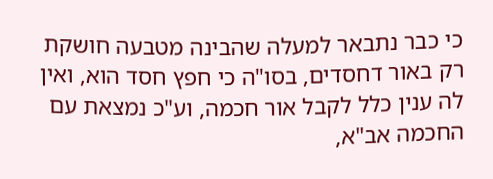כי כבר נתבאר למעלה שהבינה מטבעה חושקת רק באור דחסדים, בסו"ה כי חפץ חסד הוא, ואין לה ענין כלל לקבל אור חכמה, וע"כ נמצאת עם החכמה אב"א,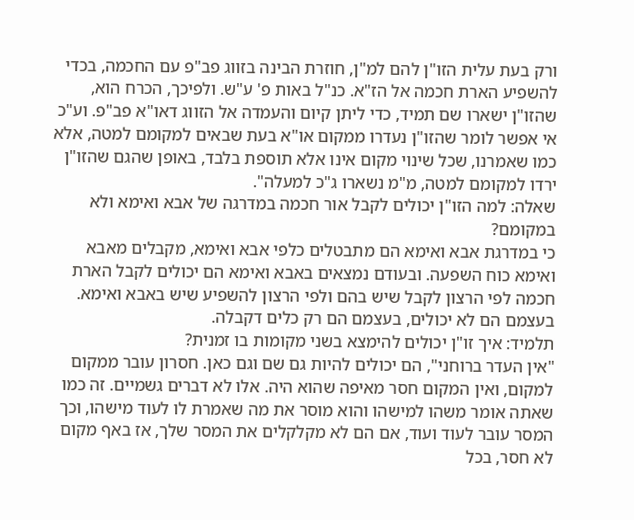ורק בעת עלית הזו"ן להם למ"ן, חוזרת הבינה בזווג פב"פ עם החכמה, בכדי להשפיע הארת חכמה אל הז"א. כנ"ל באות פ' ע"ש. ולפיכך, הכרח הוא, שהזו"ן ישארו שם תמיד, כדי ליתן קיום והעמדה אל הזווג דאו"א פב"פ. וע"כ אי אפשר לומר שהזו"ן נעדרו ממקום או"א בעת שבאים למקומם למטה, אלא כמו שאמרנו, שכל שינוי מקום אינו אלא תוספת בלבד, באופן שהגם שהזו"ן ירדו למקומם למטה, מ"מ נשארו ג"כ למעלה".
שאלה: למה הזו"ן יכולים לקבל אור חכמה במדרגה של אבא ואימא ולא במקומם?
כי במדרגת אבא ואימא הם מתבטלים כלפי אבא ואימא, מקבלים מאבא ואימא כוח השפעה. ובעודם נמצאים באבא ואימא הם יכולים לקבל הארת חכמה לפי הרצון לקבל שיש בהם ולפי הרצון להשפיע שיש באבא ואימא. בעצמם הם לא יכולים, בעצמם הם רק כלים דקבלה.
תלמיד: איך זו"ן יכולים להימצא בשני מקומות בו זמנית?
"אין העדר ברוחני", הם יכולים להיות גם שם וגם כאן. חסרון עובר ממקום למקום, ואין המקום חסר מאיפה שהוא היה. אלו לא דברים גשמיים. זה כמו שאתה אומר משהו למישהו והוא מוסר את מה שאמרת לו לעוד מישהו, וכך המסר עובר לעוד ועוד, אם הם לא מקלקלים את המסר שלך, אז באף מקום לא חסר, בכל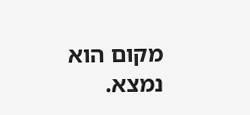מקום הוא נמצא.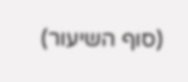(סוף השיעור)